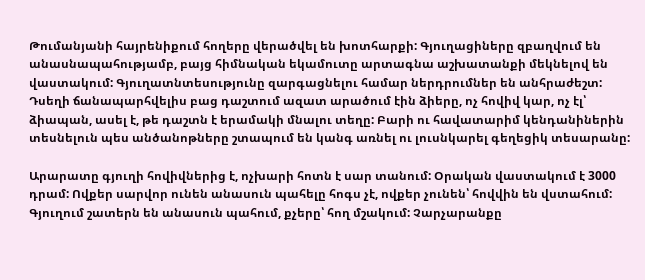Թումանյանի հայրենիքում հողերը վերածվել են խոտհարքի: Գյուղացիները զբաղվում են անասնապահությամբ, բայց հիմնական եկամուտը արտագնա աշխատանքի մեկնելով են վաստակում: Գյուղատնտեսությունը զարգացնելու համար ներդրումներ են անհրաժեշտ:
Դսեղի ճանապարհվելիս բաց դաշտում ազատ արածում էին ձիերը, ոչ հովիվ կար, ոչ էլ՝ ձիապան, ասել է, թե դաշտն է երամակի մնալու տեղը: Բարի ու հավատարիմ կենդանիներին տեսնելուն պես անծանոթները շտապում են կանգ առնել ու լուսնկարել գեղեցիկ տեսարանը:

Արարատը գյուղի հովիվներից է, ոչխարի հոտն է սար տանում: Օրական վաստակում է 3000 դրամ: Ովքեր սարվոր ունեն անասուն պահելը հոգս չէ, ովքեր չունեն՝ հովվին են վստահում: Գյուղում շատերն են անասուն պահում, քչերը՝ հող մշակում: Չարչարանքը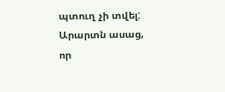պտուղ չի տվել: Արարտն ասաց, որ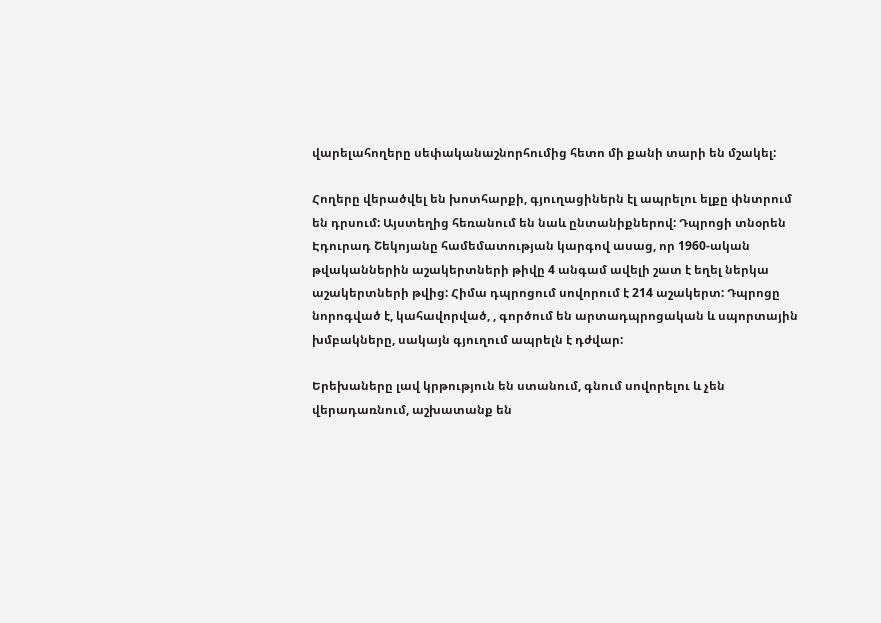վարելահողերը սեփականաշնորհումից հետո մի քանի տարի են մշակել:

Հողերը վերածվել են խոտհարքի, գյուղացիներն էլ ապրելու ելքը փնտրում են դրսում: Այստեղից հեռանում են նաև ընտանիքներով: Դպրոցի տնօրեն Էդուրադ Շեկոյանը համեմատության կարգով ասաց, որ 1960-ական թվականներին աշակերտների թիվը 4 անգամ ավելի շատ է եղել ներկա աշակերտների թվից: Հիմա դպրոցում սովորում է 214 աշակերտ: Դպրոցը նորոգված է, կահավորված, , գործում են արտադպրոցական և սպորտային խմբակները, սակայն գյուղում ապրելն է դժվար:

Երեխաները լավ կրթություն են ստանում, գնում սովորելու և չեն վերադառնում, աշխատանք են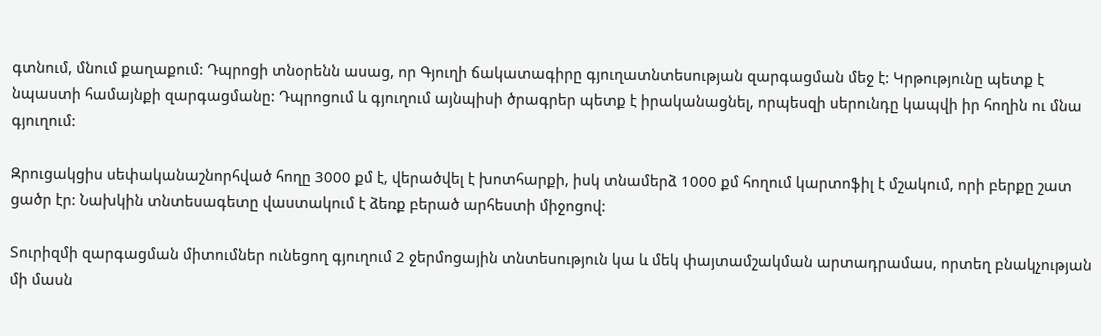գտնում, մնում քաղաքում: Դպրոցի տնօրենն ասաց, որ Գյուղի ճակատագիրը գյուղատնտեսության զարգացման մեջ է: Կրթությունը պետք է նպաստի համայնքի զարգացմանը: Դպրոցում և գյուղում այնպիսի ծրագրեր պետք է իրականացնել, որպեսզի սերունդը կապվի իր հողին ու մնա գյուղում:

Զրուցակցիս սեփականաշնորհված հողը 3000 քմ է, վերածվել է խոտհարքի, իսկ տնամերձ 1000 քմ հողում կարտոֆիլ է մշակում, որի բերքը շատ ցածր էր: Նախկին տնտեսագետը վաստակում է ձեռք բերած արհեստի միջոցով:

Տուրիզմի զարգացման միտումներ ունեցող գյուղում 2 ջերմոցային տնտեսություն կա և մեկ փայտամշակման արտադրամաս, որտեղ բնակչության մի մասն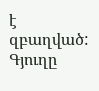է զբաղված: Գյուղը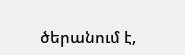ծերանում է,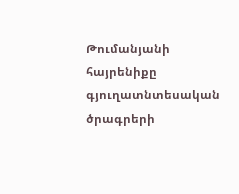Թումանյանի հայրենիքը գյուղատնտեսական ծրագրերի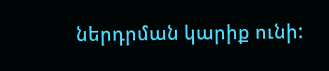ներդրման կարիք ունի: